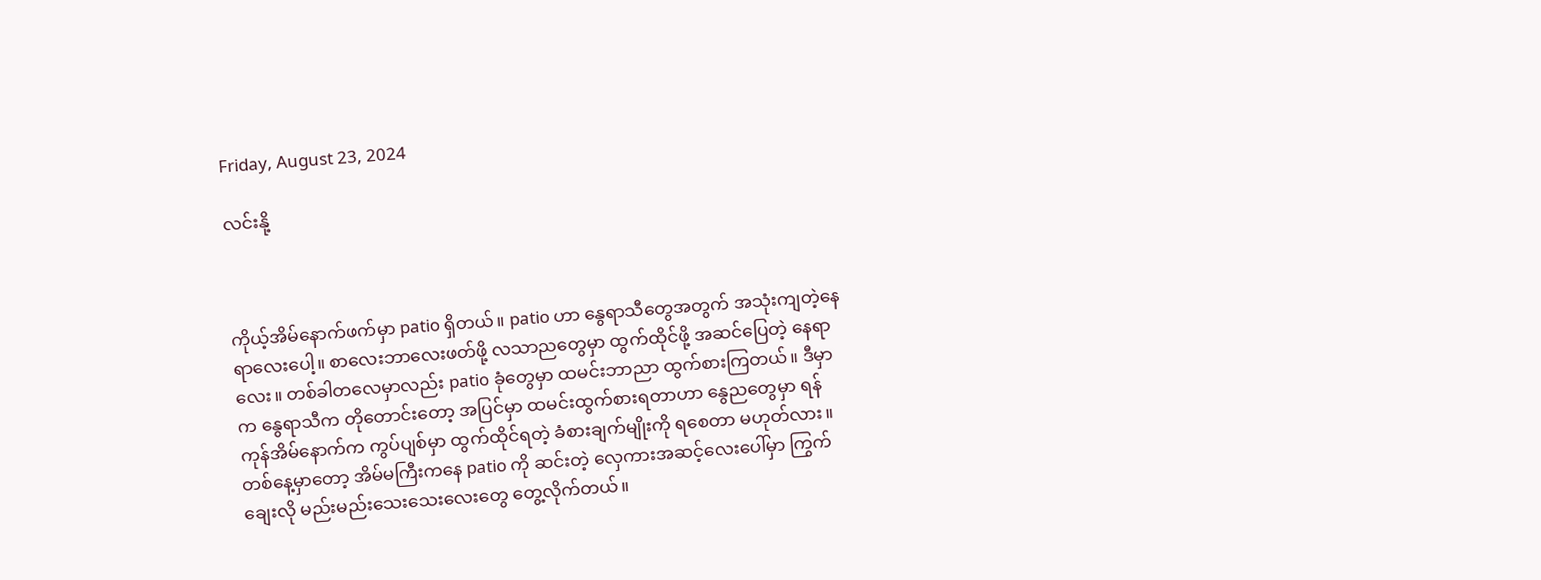Friday, August 23, 2024

လင်းနို့



ကိုယ့်အိမ်နောက်ဖက်မှာ patio ရှိတယ်။ patio ဟာ နွေရာသီတွေအတွက် အသုံးကျတဲ့နေရာလေးပေါ့။ စာလေးဘာလေးဖတ်ဖို့ လသာညတွေမှာ ထွက်ထိုင်ဖို့ အဆင်ပြေတဲ့ နေရာလေး။ တစ်ခါတလေမှာလည်း patio ခုံတွေမှာ ထမင်းဘာညာ ထွက်စားကြတယ်။ ဒီမှာက နွေရာသီက တိုတောင်းတော့ အပြင်မှာ ထမင်းထွက်စားရတာဟာ နွေညတွေမှာ ရန်ကုန်အိမ်နောက်က ကွပ်ပျစ်မှာ ထွက်ထိုင်ရတဲ့ ခံစားချက်မျိုးကို ရစေတာ မဟုတ်လား။
တစ်နေ့မှာတော့ အိမ်မကြီးကနေ patio ကို ဆင်းတဲ့ လှေကားအဆင့်လေးပေါ်မှာ ကြွက်ချေးလို မည်းမည်းသေးသေးလေးတွေ တွေ့လိုက်တယ်။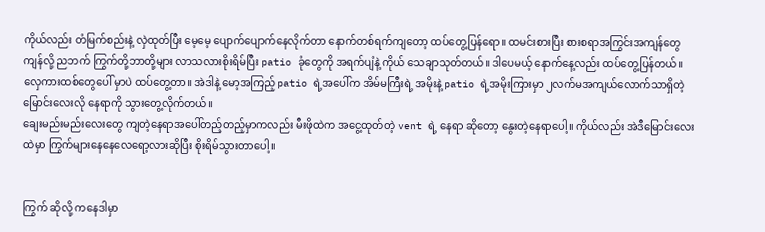ကိုယ်လည်း တံမြက်စည်းနဲ့ လှဲထုတ်ပြီး မေ့မေ့ ပျောက်ပျောက်နေလိုက်တာ နောက်တစ်ရက်ကျတော့ ထပ်တွေ့ပြန်ရော။ ထမင်းစားပြီး စားစရာအကြွင်းအကျန်တွေကျန်လို့ ညဘက် ကြွက်တို့ဘာတို့များ လာသလားစိုးရိမ်ပြီး patio ခုံတွေကို အရက်ပျံနဲ့ ကိုယ် သေချာသုတ်တယ်။ ဒါပေမယ့် နောက်နေ့လည်း ထပ်တွေ့ပြန်တယ်။ လှေကားထစ်တွေပေါ် မှာပဲ ထပ်တွေ့တာ။ အဲဒါနဲ့ မော့အကြည့် patio ရဲ့အပေါ်က အိမ်မကြီးရဲ့ အမိုးနဲ့ patio ရဲ့အမိုးကြားမှာ ၂လက်မအကျယ်လောက်သာရှိတဲ့ မြောင်းလေးလို နေရာကို သွားတွေ့လိုက်တယ်။
ချေးမည်းမည်းလေးတွေ ကျတဲ့နေရာအပေါ်တည့်တည့်မှာကလည်း မီးဖိုထဲက အငွေ့ထုတ်တဲ့ vent ရဲ့ နေရာ ဆိုတော့ နွေးတဲ့နေရာပေါ့။ ကိုယ်လည်း အဲဒီမြောင်းလေးထဲမှာ ကြွက်များနေနေလေရော့လားဆိုပြီး စိုးရိမ်သွားတာပေါ့။


ကြွက် ဆိုလို့ ကနေဒါမှာ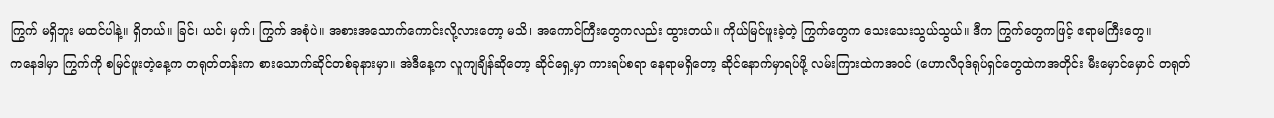ကြွက် မရှိဘူး မထင်ပါနဲ့။ ရှိတယ်။ ခြင်၊ ယင်၊ မှက်၊ ကြွက် အစုံပဲ။ အစားအသောက်ကောင်းလို့လားတော့ မသိ၊ အကောင်ကြီးတွေကလည်း ထွားတယ်။ ကိုယ်မြင်ဖူးခဲ့တဲ့ ကြွက်တွေက သေးသေးသွယ်သွယ်။ ဒီက ကြွက်တွေကဖြင့် ဧရာမကြီးတွေ။
ကနေဒါမှာ ကြွက်ကို စမြင်ဖူးတဲ့နေ့က တရုတ်တန်းက စားသောက်ဆိုင်တစ်ခုနားမှာ။ အဲဒီနေ့က လူကျချိန်ဆိုတော့ ဆိုင်ရှေ့မှာ ကားရပ်စရာ နေရာမရှိတော့ ဆိုင်နောက်မှာရပ်ဖို့ လမ်းကြားထဲကအ၀င် (ဟောလီ၀ုဒ်ရုပ်ရှင်တွေထဲကအတိုင်း မီးမှောင်မှောင် တရုတ်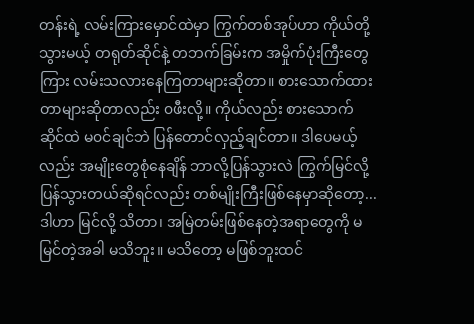တန်းရဲ့ လမ်းကြားမှောင်ထဲမှာ ကြွက်တစ်အုပ်ဟာ ကိုယ်တို့သွားမယ့် တရုတ်ဆိုင်နဲ့ တဘက်ခြမ်းက အမှိုက်ပုံးကြီးတွေကြား လမ်းသလားနေကြတာများဆိုတာ။ စားသောက်ထားတာများဆိုတာလည်း ၀ဖီးလို့။ ကိုယ်လည်း စားသောက်ဆိုင်ထဲ မ၀င်ချင်ဘဲ ပြန်တောင်လှည့်ချင်တာ။ ဒါပေမယ့်လည်း အမျိုးတွေစုံနေချိန် ဘာလို့ပြန်သွားလဲ ကြွက်မြင်လို့ ပြန်သွားတယ်ဆိုရင်လည်း တစ်မျိုးကြီးဖြစ်နေမှာဆိုတော့... ဒါဟာ မြင်လို့ သိတာ၊ အမြဲတမ်းဖြစ်နေတဲ့အရာတွေကို မမြင်တဲ့အခါ မသိဘူး။ မသိတော့ မဖြစ်ဘူးထင်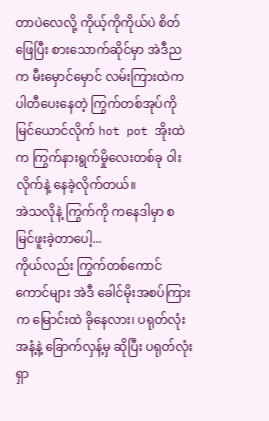တာပဲလေလို့ ကိုယ့်ကိုကိုယ်ပဲ စိတ်ဖြေပြီး စားသောက်ဆိုင်မှာ အဲဒီညက မီးမှောင်မှောင် လမ်းကြားထဲက ပါတီပေးနေတဲ့ ကြွက်တစ်အုပ်ကို မြင်ယောင်လိုက် hot pot အိုးထဲက ကြွက်နားရွက်မှိုလေးတစ်ခု ၀ါးလိုက်နဲ့ နေခဲ့လိုက်တယ်။
အဲသလိုနဲ့ ကြွက်ကို ကနေဒါမှာ စ မြင်ဖူးခဲ့တာပေါ့...
ကိုယ်လည်း ကြွက်တစ်ကောင်ကောင်များ အဲဒီ ခေါင်မိုးအစပ်ကြားက မြောင်းထဲ ခိုနေလား၊ ပရုတ်လုံးအနံ့နဲ့ ခြောက်လှန့်မှ ဆိုပြီး ပရုတ်လုံးရှာ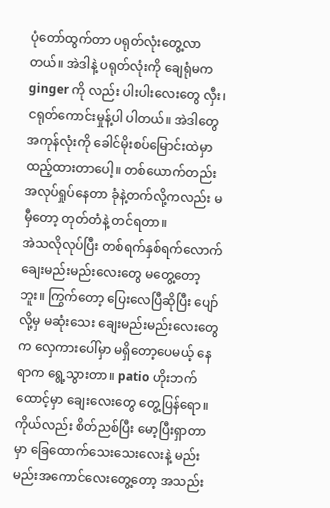ပုံတော်ထွက်တာ ပရုတ်လုံးတွေ့လာတယ်။ အဲဒါနဲ့ ပရုတ်လုံးကို ချေရုံမက ginger ကို လည်း ပါးပါးလေးတွေ လှီး၊ ငရုတ်ကောင်းမှုန့်ပါ ပါတယ်။ အဲဒါတွေအကုန်လုံးကို ခေါင်မိုးစပ်မြောင်းထဲမှာ ထည့်ထားတာပေါ့။ တစ်ယောက်တည်း အလုပ်ရှုပ်နေတာ ခုံနဲ့တက်လို့ကလည်း မမှီတော့ တုတ်တံနဲ့ တင်ရတာ။
အဲသလိုလုပ်ပြီး တစ်ရက်နှစ်ရက်လောက် ချေးမည်းမည်းလေးတွေ မတွေ့တော့ဘူး။ ကြွက်တော့ ပြေးလေပြီဆိုပြီး ပျော်လို့မှ မဆုံးသေး ချေးမည်းမည်းလေးတွေက လှေကားပေါ်မှာ မရှိတော့ပေမယ့် နေရာက ရွေ့သွားတာ။ patio ဟိုးဘက်ထောင့်မှာ ချေးလေးတွေ တွေ့ပြန်ရော။ ကိုယ်လည်း စိတ်ညစ်ပြီး မော့ပြီးရှာတာမှာ ခြေထောက်သေးသေးလေးနဲ့ မည်းမည်းအကောင်လေးတွေ့တော့ အသည်း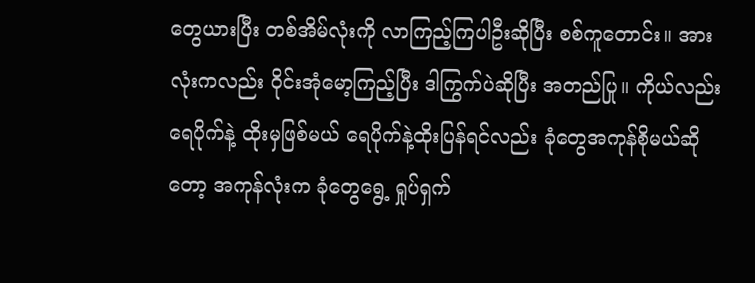တွေယားပြီး တစ်အိမ်လုံးကို လာကြည့်ကြပါဦးဆိုပြီး စစ်ကူတောင်း။ အားလုံးကလည်း ၀ိုင်းအုံမော့ကြည့်ပြီး ဒါကြွက်ပဲဆိုပြီး အတည်ပြု။ ကိုယ်လည်း ရေပိုက်နဲ့ ထိုးမှဖြစ်မယ် ရေပိုက်နဲ့ထိုးပြန်ရင်လည်း ခုံတွေအကုန်စိုမယ်ဆိုတော့ အကုန်လုံးက ခုံတွေရွေ့ ရှုပ်ရှက်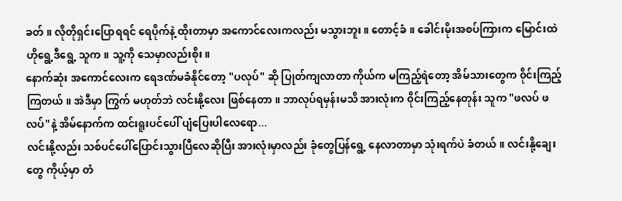ခတ်။ လိုတိုရှင်းပြောရရင် ရေပိုက်နဲ့ ထိုးတာမှာ အကောင်လေးကလည်း မသွားဘူး။ တောင့်ခံ။ ခေါင်းမိုးအစပ်ကြားက မြောင်းထဲ ဟိုရွေ့ဒီရွေ့ သူက။ သူ့ကို သေမှာလည်းစိုး။
နောက်ဆုံး အကောင်လေးက ရေဒဏ်မခံနိုင်တော့ "ပလုပ်" ဆို ပြုတ်ကျလာတာ ကိုယ်က မကြည့်ရဲတော့ အိမ်သားတွေက ၀ိုင်းကြည့်ကြတယ်။ အဲဒီမှာ ကြွက် မဟုတ်ဘဲ လင်းနို့လေး ဖြစ်နေတာ။ ဘာလုပ်ရမှန်းမသိ အားလုံးက ၀ိုင်းကြည့်နေတုန်း သူက "ဖလပ် ဖလပ်"နဲ့ အိမ်နောက်က ထင်းရူးပင်ပေါ် ပျံပြေးပါလေရော...
လင်းနို့လည်း သစ်ပင်ပေါ်ပြောင်းသွားပြီလေဆိုပြီး အားလုံးမှာလည်း ခုံတွေပြန်ရွေ့ နေလာတာမှာ သုံးရက်ပဲ ခံတယ်။ လင်းနို့ချေးတွေ ကိုယ့်မှာ တံ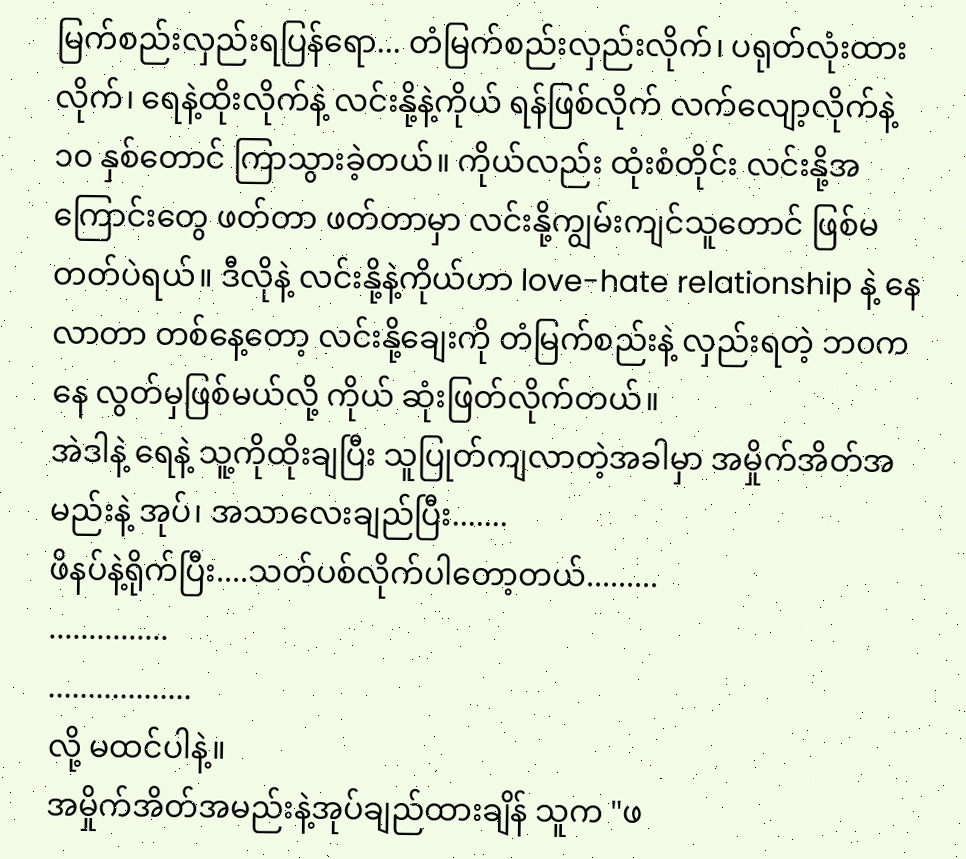မြက်စည်းလှည်းရပြန်ရော... တံမြက်စည်းလှည်းလိုက်၊ ပရုတ်လုံးထားလိုက်၊ ရေနဲ့ထိုးလိုက်နဲ့ လင်းနို့နဲ့ကိုယ် ရန်ဖြစ်လိုက် လက်လျော့လိုက်နဲ့ ၁၀ နှစ်တောင် ကြာသွားခဲ့တယ်။ ကိုယ်လည်း ထုံးစံတိုင်း လင်းနို့အကြောင်းတွေ ဖတ်တာ ဖတ်တာမှာ လင်းနို့ကျွမ်းကျင်သူတောင် ဖြစ်မတတ်ပဲရယ်။ ဒီလိုနဲ့ လင်းနို့နဲ့ကိုယ်ဟာ love-hate relationship နဲ့ နေလာတာ တစ်နေ့တော့ လင်းနို့ချေးကို တံမြက်စည်းနဲ့ လှည်းရတဲ့ ဘ၀ကနေ လွတ်မှဖြစ်မယ်လို့ ကိုယ် ဆုံးဖြတ်လိုက်တယ်။
အဲဒါနဲ့ ရေနဲ့ သူ့ကိုထိုးချပြီး သူပြုတ်ကျလာတဲ့အခါမှာ အမှိုက်အိတ်အမည်းနဲ့ အုပ်၊ အသာလေးချည်ပြီး.......
ဖိနပ်နဲ့ရိုက်ပြီး....သတ်ပစ်လိုက်ပါတော့တယ်.........
...............
..................
လို့ မထင်ပါနဲ့။
အမှိုက်အိတ်အမည်းနဲ့အုပ်ချည်ထားချိန် သူက "ဖ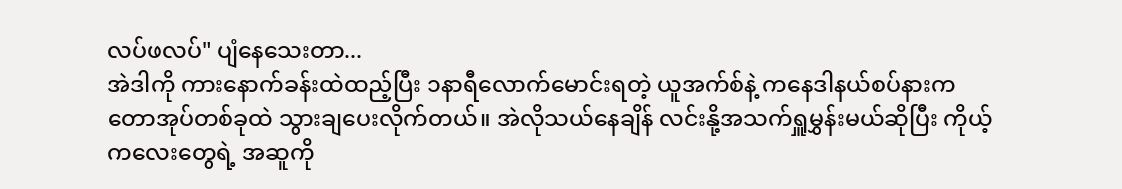လပ်ဖလပ်" ပျံနေသေးတာ...
အဲဒါကို ကားနောက်ခန်းထဲထည့်ပြီး ၁နာရီလောက်မောင်းရတဲ့ ယူအက်စ်နဲ့ ကနေဒါနယ်စပ်နားက တောအုပ်တစ်ခုထဲ သွားချပေးလိုက်တယ်။ အဲလိုသယ်နေချိန် လင်းနို့အသက်ရှူမွှန်းမယ်ဆိုပြီး ကိုယ့်ကလေးတွေရဲ့ အဆူကို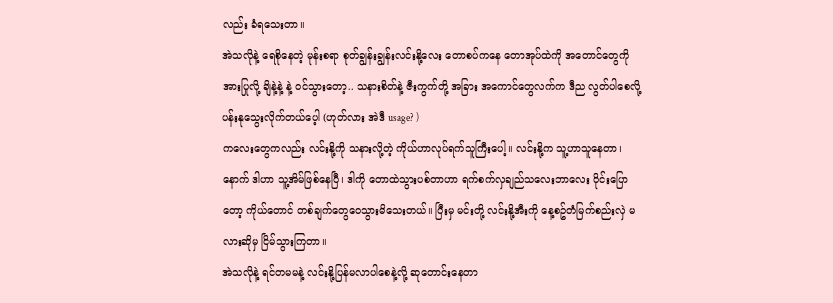လည်း ခံရသေးတာ။
အဲသလိုနဲ့ ရေစိုနေတဲ့ မုန်းစရာ စုတ်ချွန်းချွန်းလင်းနို့လေး တောစပ်ကနေ တောအုပ်ထဲကို အတောင်တွေကို အားပြုလို့ ချိနဲ့နဲ့ နဲ့ ၀င်သွားတော့.. သနားစိတ်နဲ့ ဇီးကွက်တို့ အခြား အကောင်တွေလက်က ဒီည လွတ်ပါစေလို့ ပန်းနုသွေးလိုက်တယ်ပေ့ါ (ဟုတ်လား အဲဒီ usage? )
ကလေးတွေကလည်း လင်းနို့ကို သနားလို့တဲ့ ကိုယ်ဟာလုပ်ရက်သူကြီးပေါ့။ လင်းနို့က သူ့ဟာသူနေတာ၊ နောက် ဒါဟာ သူ့အိမ်ဖြစ်နေပြီ၊ ဒါကို တောထဲသွားပစ်တာဟာ ရက်စက်လှချည်သလေးဘာလေး ၀ိုင်းပြောတော့ ကိုယ်တောင် တစ်ချက်တွေ၀ေသွားမိသေးတယ်။ ပြီးမှ မင်းတို့ လင်းနို့အီးကို နေ့စဥ်တံမြက်စည်းလှဲ မလားဆိုမှ ငြိမ်သွားကြတာ။
အဲသလိုနဲ့ ရင်တမမနဲ့ လင်းနို့ပြန်မလာပါစေနဲ့လို့ ဆုတောင်းနေတာ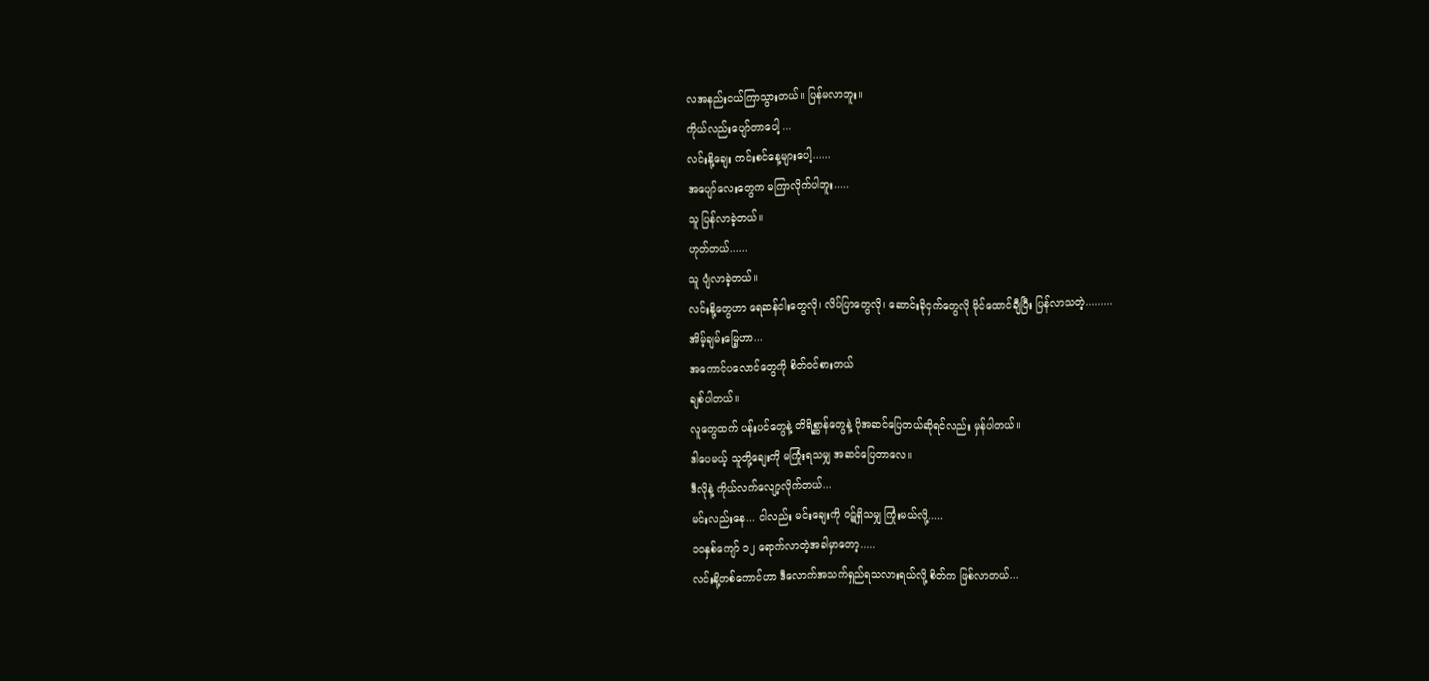လအနည်းငယ်ကြာသွားတယ်။ ပြန်မလာဘူး။
ကိုယ်လည်းပျော်တာပေါ့ ...
လင်းနို့ချေး ကင်းစင်နေ့များပေါ့......
အပျော်လေးတွေက မကြာလိုက်ပါဘူး.....
သူ ပြန်လာခဲ့တယ်။
ဟုတ်တယ်......
သူ ပျံလာခဲ့တယ်။
လင်းနို့တွေဟာ ရေဆန်ငါးတွေလို၊ လိပ်ပြာတွေလို၊ ဆောင်းခိုငှက်တွေလို မိုင်ထောင်ချီပြီး ပြန်လာသတဲ့.........
အိမ့်ချမ်းမြေ့ဟာ...
အကောင်ပလောင်တွေကို စိတ်ဝင်စားတယ်
ချစ်ပါတယ်။
လူတွေထက် ပန်းပင်တွေနဲ့ တိရိစ္ဆာန်တွေနဲ့ ပိုအဆင်ပြေတယ်ဆိုရင်လည်း မှန်ပါတယ်။
ဒါပေမယ့် သူတို့ချေးကို မကြုံးရသမျှ အဆင်ပြေတာလေ။
ဒီလိုနဲ့ ကိုယ်လက်လျော့လိုက်တယ်...
မင်းလည်းနေ... ငါလည်း မင်းချေးကို ၀ဋ်ရှိသမျှ ကြုံးမယ်လို့.....
၁၀နှစ်ကျော် ၁၂ ရောက်လာတဲ့အခါမှာတော့.....
လင်းနို့တစ်ကောင်ဟာ ဒီလောက်အသက်ရှည်ရသလားရယ်လို့ စိတ်က ဖြစ်လာတယ်...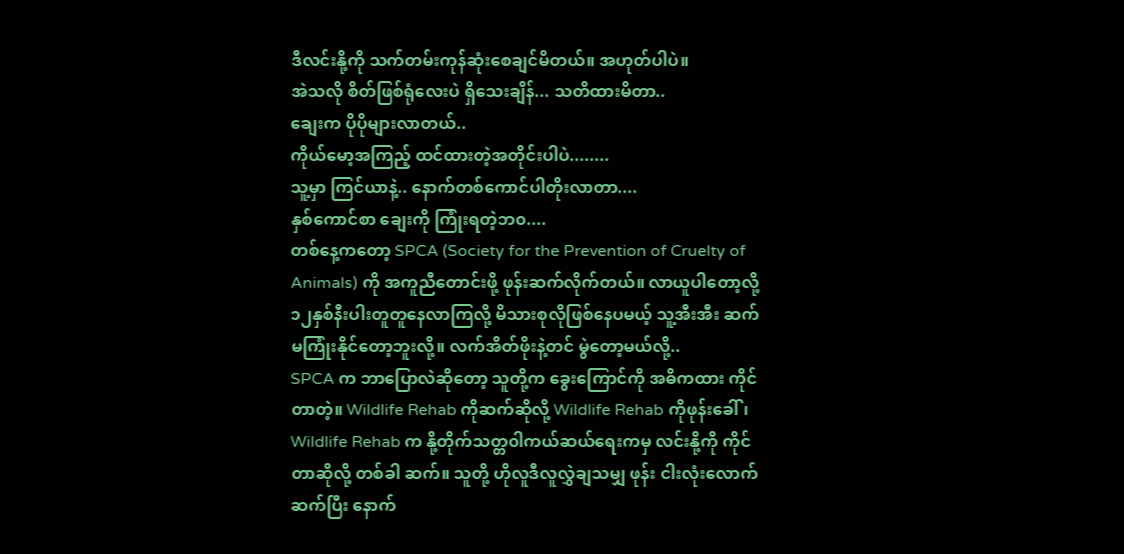ဒီလင်းနို့ကို သက်တမ်းကုန်ဆုံးစေချင်မိတယ်။ အဟုတ်ပါပဲ။
အဲသလို စိတ်ဖြစ်ရုံလေးပဲ ရှိသေးချိန်... သတိထားမိတာ..
ချေးက ပိုပိုများလာတယ်..
ကိုယ်မော့အကြည့် ထင်ထားတဲ့အတိုင်းပါပဲ........
သူ့မှာ ကြင်ယာနဲ့.. နောက်တစ်ကောင်ပါတိုးလာတာ....
နှစ်ကောင်စာ ချေးကို ကြုံးရတဲ့ဘ၀....
တစ်နေ့ကတော့ SPCA (Society for the Prevention of Cruelty of Animals) ကို အကူညီတောင်းဖို့ ဖုန်းဆက်လိုက်တယ်။ လာယူပါတော့လို့ ၁၂နှစ်နီးပါးတူတူနေလာကြလို့ မိသားစုလိုဖြစ်နေပမယ့် သူ့အီးအီး ဆက်မကြုံးနိုင်တော့ဘူးလို့။ လက်အိတ်ဖိုးနဲ့တင် မွဲတော့မယ်လို့..
SPCA က ဘာပြောလဲဆိုတော့ သူတို့က ခွေးကြောင်ကို အဓိကထား ကိုင်တာတဲ့။ Wildlife Rehab ကိုဆက်ဆိုလို့ Wildlife Rehab ကိုဖုန်းခေါ်၊ Wildlife Rehab က နို့တိုက်သတ္တ၀ါကယ်ဆယ်ရေးကမှ လင်းနို့ကို ကိုင်တာဆိုလို့ တစ်ခါ ဆက်။ သူတို့ ဟိုလူဒီလူလွှဲချသမျှ ဖုန်း ငါးလုံးလောက်ဆက်ပြီး နောက်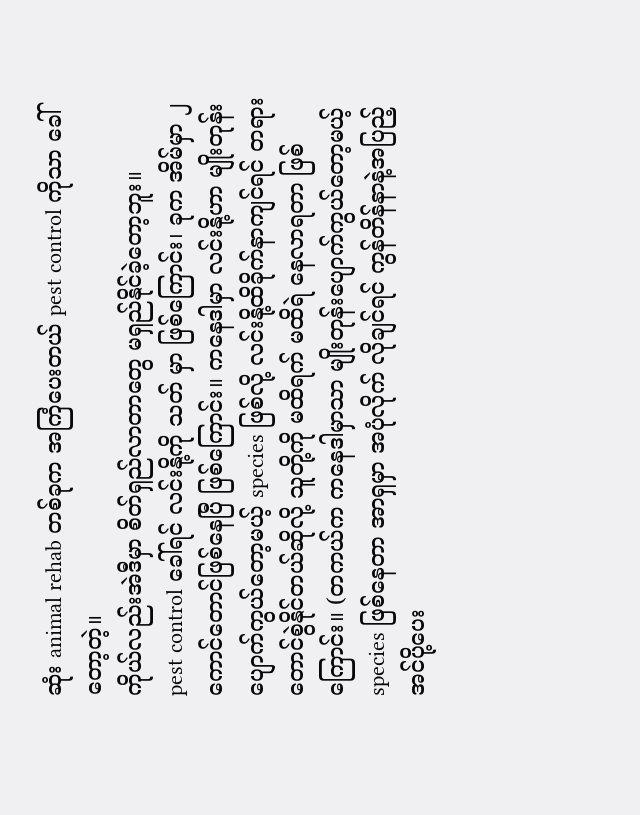ဆုံး animal rehab တစ်ခုက အကြံပေးတယ် pest control ကိုသာ ခေါ်တော့တဲ့။
ကိုယ်လည်းအဲဒီမှာ စိတ်ရှည်လာတာတွေ မရှည်နိုင်ခဲ့တော့ဘူး။
pest control ခေါ်ရင် လင်းနို့ကို သတ် မှာ ဖြစ်ကြောင်း၊ ခုက အိမ်မှာ ၂ကောင်တောင်ဖြစ်နေပြီ ဖြစ်ကြောင်း။ ကနေဒါမှာ လင်းနို့ဟာ မျိုးတုန်းပျောက်ကွယ်တော့မယ့် species ဖြစ်လို့ လင်းနို့ထိခိုက်နာကျင်ရင် တရားတောင်စွဲနိုင်တယ်ဆိုလို့ သူတို့ကို မထိရက် မထိရဲ နေလာရတာ ဖြစ်ကြောင်း။ (တကယ်က ကနေဒါမှာသာ မျိုးတုန်းပျောက်ကွယ်တော့မယ့် species ဖြစ်နေတာ အာရှမှာ အပုံလိုက် လိုချင်ရင် ကွန်တိန်နာနဲ့အပြည့် အင်ပို့ပေး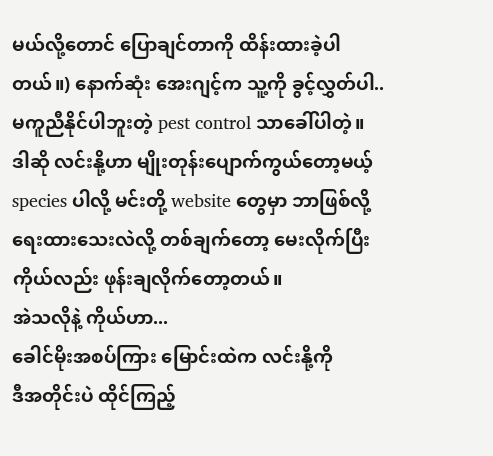မယ်လို့တောင် ပြောချင်တာကို ထိန်းထားခဲ့ပါတယ်။) နောက်ဆုံး အေးဂျင့်က သူ့ကို ခွင့်လွှတ်ပါ.. မကူညီနိုင်ပါဘူးတဲ့ pest control သာခေါ်ပါတဲ့။
ဒါဆို လင်းနို့ဟာ မျိုးတုန်းပျောက်ကွယ်တော့မယ့် species ပါလို့ မင်းတို့ website တွေမှာ ဘာဖြစ်လို့ ရေးထားသေးလဲလို့ တစ်ချက်တော့ မေးလိုက်ပြီး ကိုယ်လည်း ဖုန်းချလိုက်တော့တယ်။
အဲသလိုနဲ့ ကိုယ်ဟာ...
ခေါင်မိုးအစပ်ကြား မြောင်းထဲက လင်းနို့ကို
ဒီအတိုင်းပဲ ထိုင်ကြည့်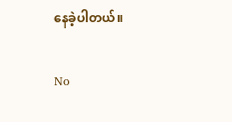နေခဲ့ပါတယ်။

No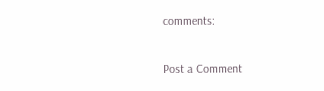comments:

Post a Comment